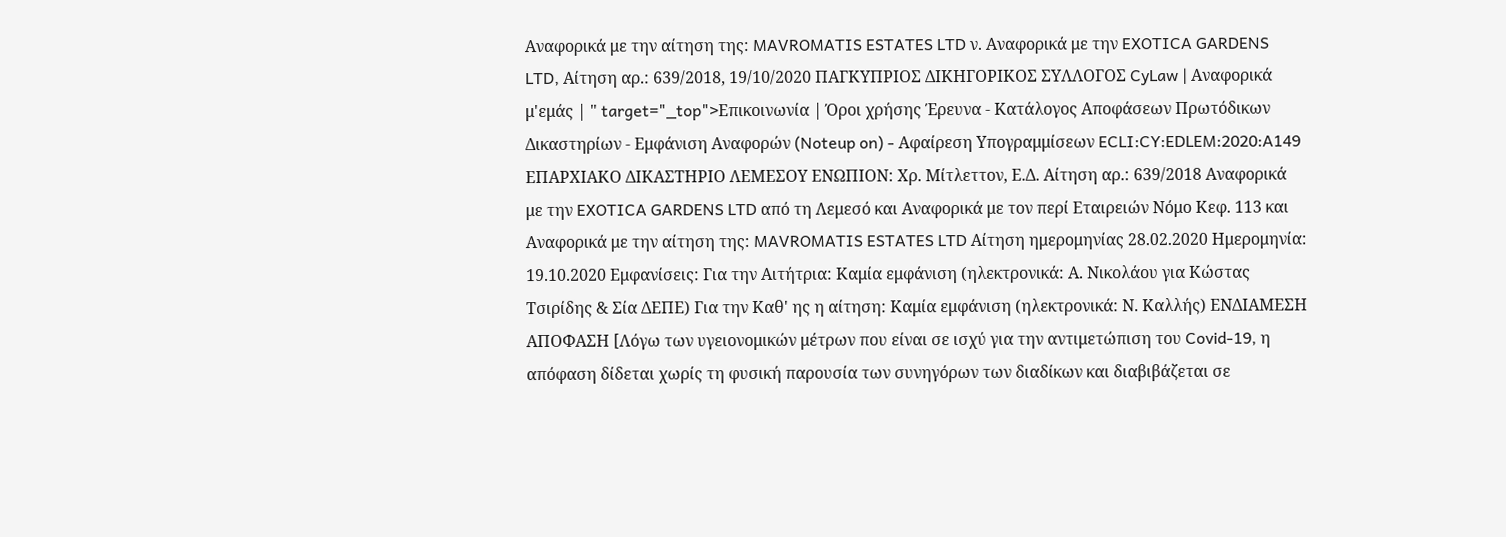Αναφορικά με την αίτηση της: MAVROMATIS ESTATES LTD ν. Αναφορικά με την EXOTICA GARDENS LTD, Αίτηση αρ.: 639/2018, 19/10/2020 ΠΑΓΚΥΠΡΙΟΣ ΔΙΚΗΓΟΡΙΚΟΣ ΣΥΛΛΟΓΟΣ CyLaw | Αναφορικά μ'εμάς | " target="_top">Επικοινωνία | Όροι χρήσης Έρευνα - Κατάλογος Αποφάσεων Πρωτόδικων Δικαστηρίων - Εμφάνιση Αναφορών (Noteup on) - Αφαίρεση Υπογραμμίσεων ECLI:CY:EDLEM:2020:A149 ΕΠΑΡΧΙΑΚΟ ΔΙΚΑΣΤΗΡΙΟ ΛΕΜΕΣΟΥ ΕΝΩΠΙΟΝ: Χρ. Μίτλεττον, Ε.Δ. Αίτηση αρ.: 639/2018 Αναφορικά με την EXOTICA GARDENS LTD από τη Λεμεσό και Αναφορικά με τον περί Εταιρειών Νόμο Κεφ. 113 και Αναφορικά με την αίτηση της: MAVROMATIS ESTATES LTD Αίτηση ημερομηνίας 28.02.2020 Ημερομηνία: 19.10.2020 Εμφανίσεις: Για την Αιτήτρια: Καμία εμφάνιση (ηλεκτρονικά: Α. Νικολάου για Κώστας Τσιρίδης & Σία ΔΕΠΕ) Για την Καθ' ης η αίτηση: Καμία εμφάνιση (ηλεκτρονικά: Ν. Καλλής) ΕΝΔΙΑΜΕΣΗ ΑΠΟΦΑΣΗ [Λόγω των υγειονομικών μέτρων που είναι σε ισχύ για την αντιμετώπιση του Covid-19, η απόφαση δίδεται χωρίς τη φυσική παρουσία των συνηγόρων των διαδίκων και διαβιβάζεται σε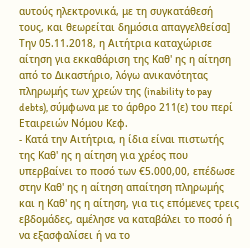αυτούς ηλεκτρονικά, με τη συγκατάθεσή τους, και θεωρείται δημόσια απαγγελθείσα] Την 05.11.2018, η Αιτήτρια καταχώρισε αίτηση για εκκαθάριση της Καθ' ης η αίτηση από το Δικαστήριο, λόγω ανικανότητας πληρωμής των χρεών της (inability to pay debts), σύμφωνα με το άρθρο 211(ε) του περί Εταιρειών Νόμου Κεφ.
- Κατά την Αιτήτρια, η ίδια είναι πιστωτής της Καθ' ης η αίτηση για χρέος που υπερβαίνει το ποσό των €5.000,00, επέδωσε στην Καθ' ης η αίτηση απαίτηση πληρωμής και η Καθ' ης η αίτηση, για τις επόμενες τρεις εβδομάδες, αμέλησε να καταβάλει το ποσό ή να εξασφαλίσει ή να το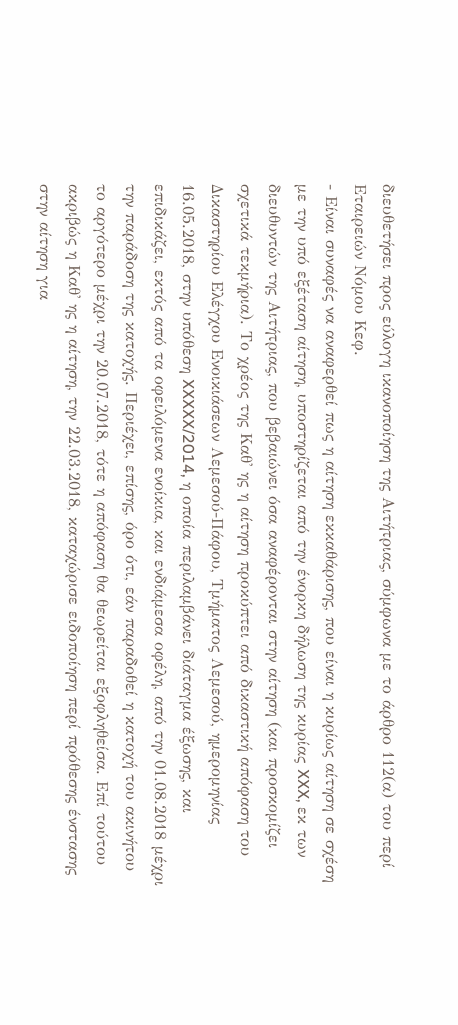διευθετήσει προς εύλογη ικανοποίηση της Αιτήτριας, σύμφωνα με το άρθρο 112(α) του περί Εταιρειών Νόμου Κεφ.
- Είναι συναφές να αναφερθεί πως η αίτηση εκκαθάρισης, που είναι η κυρίως αίτηση σε σχέση με την υπό εξέταση αίτηση, υποστηρίζεται από την ένορκη δήλωση της κυρίας XXX, εκ των διευθυντών της Αιτήτριας, που βεβαιώνει όσα αναφέρονται στην αίτηση (και προσκομίζει σχετικά τεκμήρια). Tο χρέος της Καθ' ης η αίτηση προκύπτει από δικαστική απόφαση του Δικαστηρίου Ελέγχου Ενοικιάσεων Λεμεσού-Πάφου, Τμήματος Λεμεσού, ημερομηνίας 16.05.2018, στην υπόθεση XXXXX/2014, η οποία περιλαμβάνει διάταγμα έξωσης, και επιδικάζει, εκτός από τα οφειλόμενα ενοίκια, και ενδιάμεσα οφέλη, από την 01.08.2018 μέχρι την παράδοση της κατοχής. Περιέχει, επίσης, όρο ότι, εάν παραδοθεί η κατοχή του ακινήτου το αργότερο μέχρι την 20.07.2018, τότε η απόφαση θα θεωρείται εξοφληθείσα. Επί τούτου ακριβώς η Καθ' ης η αίτηση, την 22.03.2018, καταχώρισε ειδοποίηση περί πρόθεσης ένστασης στην αίτηση για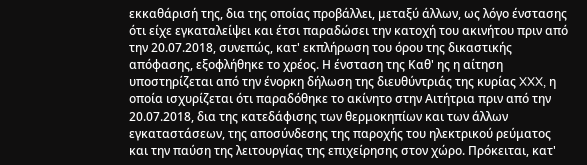εκκαθάρισή της, δια της οποίας προβάλλει, μεταξύ άλλων, ως λόγο ένστασης ότι είχε εγκαταλείψει και έτσι παραδώσει την κατοχή του ακινήτου πριν από την 20.07.2018, συνεπώς, κατ' εκπλήρωση του όρου της δικαστικής απόφασης, εξοφλήθηκε το χρέος. Η ένσταση της Καθ' ης η αίτηση υποστηρίζεται από την ένορκη δήλωση της διευθύντριάς της κυρίας XXX, η οποία ισχυρίζεται ότι παραδόθηκε το ακίνητο στην Αιτήτρια πριν από την 20.07.2018, δια της κατεδάφισης των θερμοκηπίων και των άλλων εγκαταστάσεων, της αποσύνδεσης της παροχής του ηλεκτρικού ρεύματος και την παύση της λειτουργίας της επιχείρησης στον χώρο. Πρόκειται, κατ'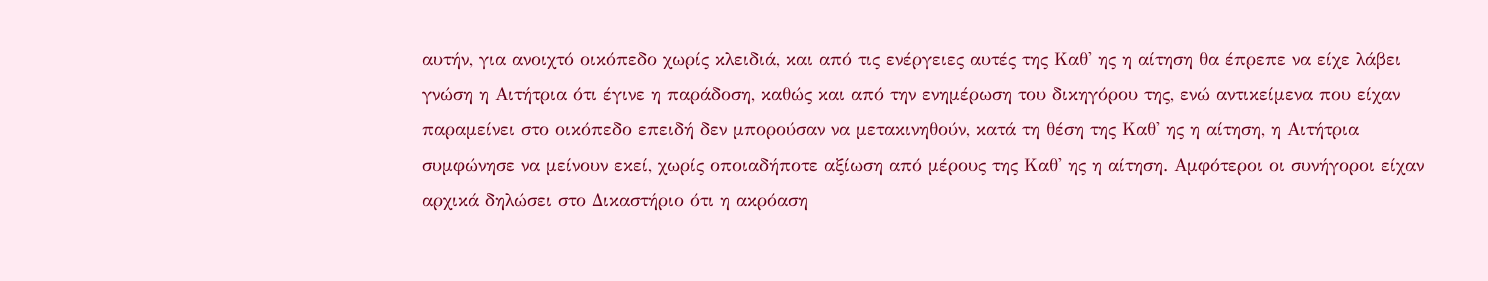αυτήν, για ανοιχτό οικόπεδο χωρίς κλειδιά, και από τις ενέργειες αυτές της Καθ' ης η αίτηση θα έπρεπε να είχε λάβει γνώση η Αιτήτρια ότι έγινε η παράδοση, καθώς και από την ενημέρωση του δικηγόρου της, ενώ αντικείμενα που είχαν παραμείνει στο οικόπεδο επειδή δεν μπορούσαν να μετακινηθούν, κατά τη θέση της Καθ' ης η αίτηση, η Αιτήτρια συμφώνησε να μείνουν εκεί, χωρίς οποιαδήποτε αξίωση από μέρους της Καθ' ης η αίτηση. Αμφότεροι οι συνήγοροι είχαν αρχικά δηλώσει στο Δικαστήριο ότι η ακρόαση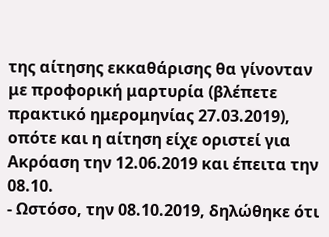της αίτησης εκκαθάρισης θα γίνονταν με προφορική μαρτυρία (βλέπετε πρακτικό ημερομηνίας 27.03.2019), οπότε και η αίτηση είχε οριστεί για Ακρόαση την 12.06.2019 και έπειτα την 08.10.
- Ωστόσο, την 08.10.2019, δηλώθηκε ότι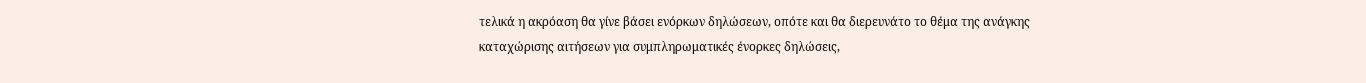τελικά η ακρόαση θα γίνε βάσει ενόρκων δηλώσεων, οπότε και θα διερευνάτο το θέμα της ανάγκης καταχώρισης αιτήσεων για συμπληρωματικές ένορκες δηλώσεις,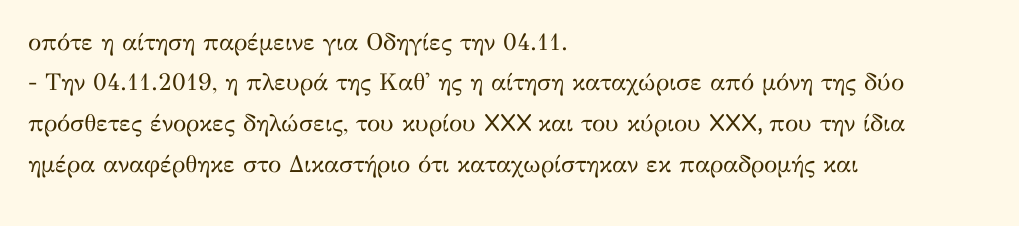οπότε η αίτηση παρέμεινε για Οδηγίες την 04.11.
- Την 04.11.2019, η πλευρά της Καθ' ης η αίτηση καταχώρισε από μόνη της δύο πρόσθετες ένορκες δηλώσεις, του κυρίου XXX και του κύριου XXX, που την ίδια ημέρα αναφέρθηκε στο Δικαστήριο ότι καταχωρίστηκαν εκ παραδρομής και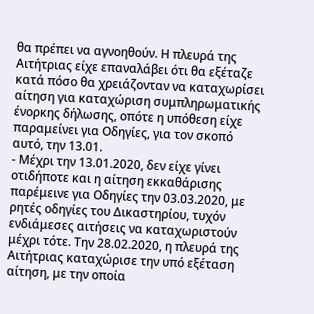θα πρέπει να αγνοηθούν. Η πλευρά της Αιτήτριας είχε επαναλάβει ότι θα εξέταζε κατά πόσο θα χρειάζονταν να καταχωρίσει αίτηση για καταχώριση συμπληρωματικής ένορκης δήλωσης, οπότε η υπόθεση είχε παραμείνει για Οδηγίες, για τον σκοπό αυτό, την 13.01.
- Μέχρι την 13.01.2020, δεν είχε γίνει οτιδήποτε και η αίτηση εκκαθάρισης παρέμεινε για Οδηγίες την 03.03.2020, με ρητές οδηγίες του Δικαστηρίου, τυχόν ενδιάμεσες αιτήσεις να καταχωριστούν μέχρι τότε. Την 28.02.2020, η πλευρά της Αιτήτριας καταχώρισε την υπό εξέταση αίτηση, με την οποία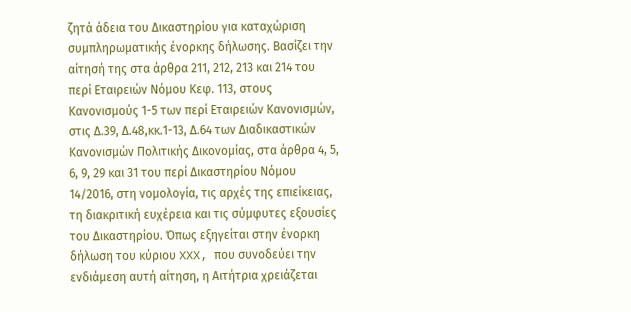ζητά άδεια του Δικαστηρίου για καταχώριση συμπληρωματικής ένορκης δήλωσης. Βασίζει την αίτησή της στα άρθρα 211, 212, 213 και 214 του περί Εταιρειών Νόμου Κεφ. 113, στους Κανονισμούς 1-5 των περί Εταιρειών Κανονισμών, στις Δ.39, Δ.48,κκ.1-13, Δ.64 των Διαδικαστικών Κανονισμών Πολιτικής Δικονομίας, στα άρθρα 4, 5, 6, 9, 29 και 31 του περί Δικαστηρίου Νόμου 14/2016, στη νομολογία, τις αρχές της επιείκειας, τη διακριτική ευχέρεια και τις σύμφυτες εξουσίες του Δικαστηρίου. Όπως εξηγείται στην ένορκη δήλωση του κύριου XXX, που συνοδεύει την ενδιάμεση αυτή αίτηση, η Αιτήτρια χρειάζεται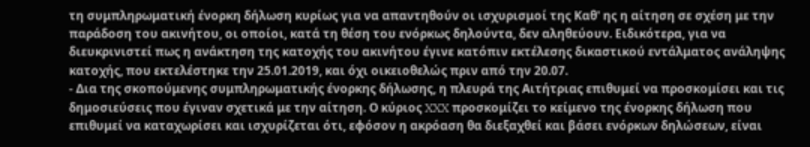τη συμπληρωματική ένορκη δήλωση κυρίως για να απαντηθούν οι ισχυρισμοί της Καθ' ης η αίτηση σε σχέση με την παράδοση του ακινήτου, οι οποίοι, κατά τη θέση του ενόρκως δηλούντα, δεν αληθεύουν. Ειδικότερα, για να διευκρινιστεί πως η ανάκτηση της κατοχής του ακινήτου έγινε κατόπιν εκτέλεσης δικαστικού εντάλματος ανάληψης κατοχής, που εκτελέστηκε την 25.01.2019, και όχι οικειοθελώς πριν από την 20.07.
- Δια της σκοπούμενης συμπληρωματικής ένορκης δήλωσης, η πλευρά της Αιτήτριας επιθυμεί να προσκομίσει και τις δημοσιεύσεις που έγιναν σχετικά με την αίτηση. Ο κύριος XXX προσκομίζει το κείμενο της ένορκης δήλωση που επιθυμεί να καταχωρίσει και ισχυρίζεται ότι, εφόσον η ακρόαση θα διεξαχθεί και βάσει ενόρκων δηλώσεων, είναι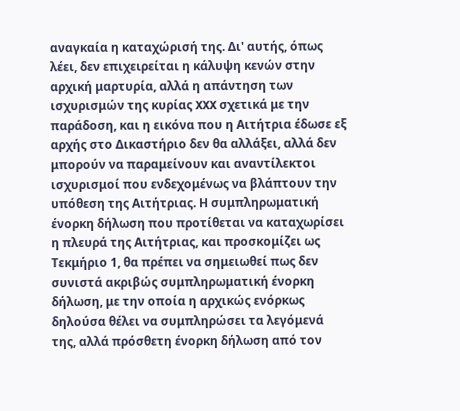αναγκαία η καταχώρισή της. Δι' αυτής, όπως λέει, δεν επιχειρείται η κάλυψη κενών στην αρχική μαρτυρία, αλλά η απάντηση των ισχυρισμών της κυρίας XXX σχετικά με την παράδοση, και η εικόνα που η Αιτήτρια έδωσε εξ αρχής στο Δικαστήριο δεν θα αλλάξει, αλλά δεν μπορούν να παραμείνουν και αναντίλεκτοι ισχυρισμοί που ενδεχομένως να βλάπτουν την υπόθεση της Αιτήτριας. Η συμπληρωματική ένορκη δήλωση που προτίθεται να καταχωρίσει η πλευρά της Αιτήτριας, και προσκομίζει ως Τεκμήριο 1, θα πρέπει να σημειωθεί πως δεν συνιστά ακριβώς συμπληρωματική ένορκη δήλωση, με την οποία η αρχικώς ενόρκως δηλούσα θέλει να συμπληρώσει τα λεγόμενά της, αλλά πρόσθετη ένορκη δήλωση από τον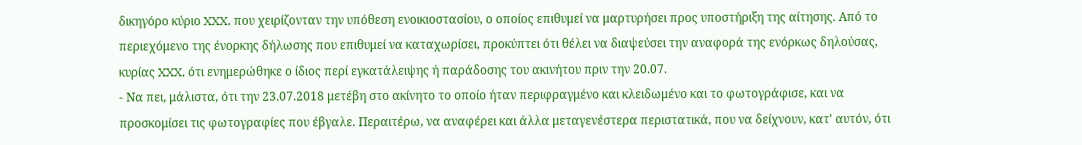δικηγόρο κύριο XXX, που χειρίζονταν την υπόθεση ενοικιοστασίου, ο οποίος επιθυμεί να μαρτυρήσει προς υποστήριξη της αίτησης. Από το περιεχόμενο της ένορκης δήλωσης που επιθυμεί να καταχωρίσει, προκύπτει ότι θέλει να διαψεύσει την αναφορά της ενόρκως δηλούσας, κυρίας XXX, ότι ενημερώθηκε ο ίδιος περί εγκατάλειψης ή παράδοσης του ακινήτου πριν την 20.07.
- Να πει, μάλιστα, ότι την 23.07.2018 μετέβη στο ακίνητο το οποίο ήταν περιφραγμένο και κλειδωμένο και το φωτογράφισε, και να προσκομίσει τις φωτογραφίες που έβγαλε. Περαιτέρω, να αναφέρει και άλλα μεταγενέστερα περιστατικά, που να δείχνουν, κατ' αυτόν, ότι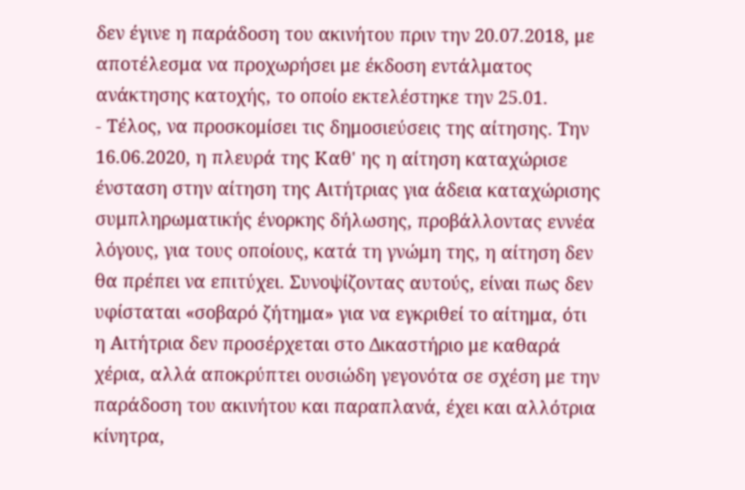δεν έγινε η παράδοση του ακινήτου πριν την 20.07.2018, με αποτέλεσμα να προχωρήσει με έκδοση εντάλματος ανάκτησης κατοχής, το οποίο εκτελέστηκε την 25.01.
- Τέλος, να προσκομίσει τις δημοσιεύσεις της αίτησης. Την 16.06.2020, η πλευρά της Καθ' ης η αίτηση καταχώρισε ένσταση στην αίτηση της Αιτήτριας για άδεια καταχώρισης συμπληρωματικής ένορκης δήλωσης, προβάλλοντας εννέα λόγους, για τους οποίους, κατά τη γνώμη της, η αίτηση δεν θα πρέπει να επιτύχει. Συνοψίζοντας αυτούς, είναι πως δεν υφίσταται «σοβαρό ζήτημα» για να εγκριθεί το αίτημα, ότι η Αιτήτρια δεν προσέρχεται στο Δικαστήριο με καθαρά χέρια, αλλά αποκρύπτει ουσιώδη γεγονότα σε σχέση με την παράδοση του ακινήτου και παραπλανά, έχει και αλλότρια κίνητρα,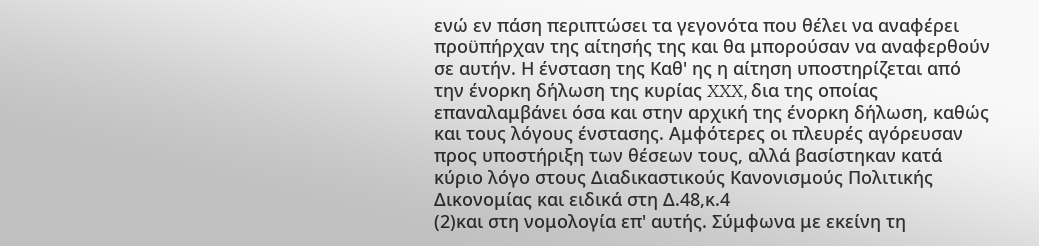ενώ εν πάση περιπτώσει τα γεγονότα που θέλει να αναφέρει προϋπήρχαν της αίτησής της και θα μπορούσαν να αναφερθούν σε αυτήν. Η ένσταση της Καθ' ης η αίτηση υποστηρίζεται από την ένορκη δήλωση της κυρίας XXX, δια της οποίας επαναλαμβάνει όσα και στην αρχική της ένορκη δήλωση, καθώς και τους λόγους ένστασης. Αμφότερες οι πλευρές αγόρευσαν προς υποστήριξη των θέσεων τους, αλλά βασίστηκαν κατά κύριο λόγο στους Διαδικαστικούς Κανονισμούς Πολιτικής Δικονομίας και ειδικά στη Δ.48,κ.4
(2)και στη νομολογία επ' αυτής. Σύμφωνα με εκείνη τη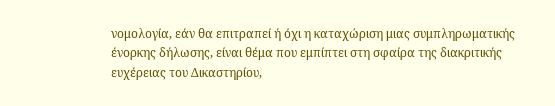νομολογία, εάν θα επιτραπεί ή όχι η καταχώριση μιας συμπληρωματικής ένορκης δήλωσης, είναι θέμα που εμπίπτει στη σφαίρα της διακριτικής ευχέρειας του Δικαστηρίου,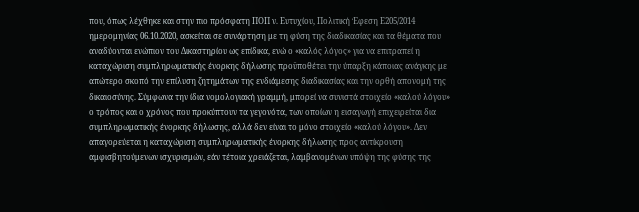που, όπως λέχθηκε και στην πιο πρόσφατη ΠΟΠ ν. Ευτυχίου, Πολιτική Έφεση Ε205/2014 ημερομηνίας 06.10.2020, ασκείται σε συνάρτηση με τη φύση της διαδικασίας και τα θέματα που αναδύονται ενώπιον του Δικαστηρίου ως επίδικα, ενώ ο «καλός λόγος» για να επιτραπεί η καταχώριση συμπληρωματικής ένορκης δήλωσης προϋποθέτει την ύπαρξη κάποιας ανάγκης με απώτερο σκοπό την επίλυση ζητημάτων της ενδιάμεσης διαδικασίας και την ορθή απονομή της δικαιοσύνης. Σύμφωνα την ίδια νομολογιακή γραμμή, μπορεί να συνιστά στοιχείο «καλού λόγου» ο τρόπος και ο χρόνος που προκύπτουν τα γεγονότα, των οποίων η εισαγωγή επιχειρείται δια συμπληρωματικής ένορκης δήλωσης, αλλά δεν είναι το μόνο στοιχείο «καλού λόγου». Δεν απαγορεύεται η καταχώριση συμπληρωματικής ένορκης δήλωσης προς αντίκρουση αμφισβητούμενων ισχυρισμών, εάν τέτοια χρειάζεται, λαμβανομένων υπόψη της φύσης της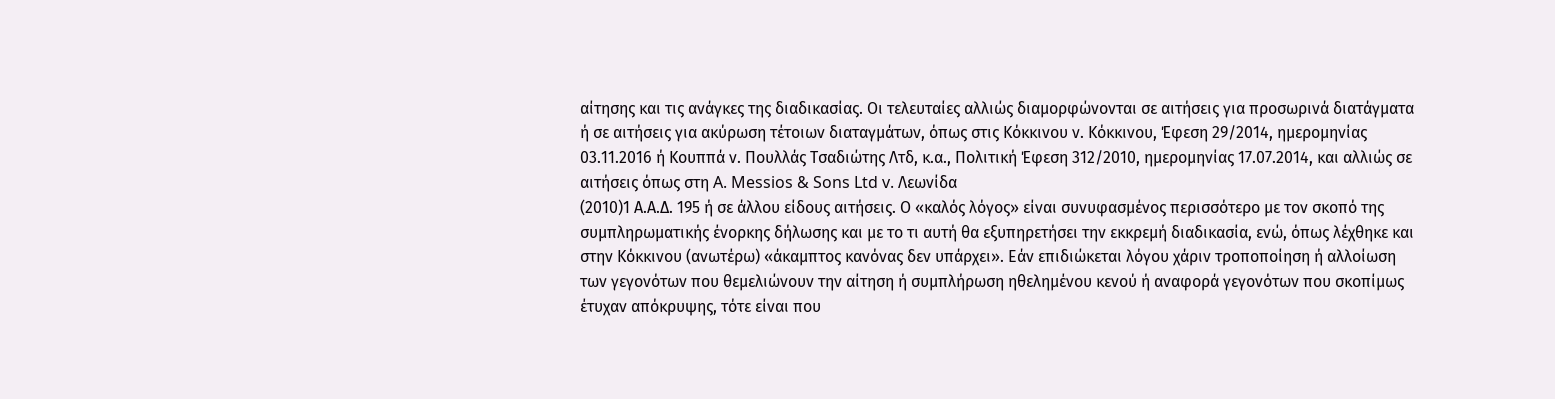αίτησης και τις ανάγκες της διαδικασίας. Οι τελευταίες αλλιώς διαμορφώνονται σε αιτήσεις για προσωρινά διατάγματα ή σε αιτήσεις για ακύρωση τέτοιων διαταγμάτων, όπως στις Κόκκινου ν. Κόκκινου, Έφεση 29/2014, ημερομηνίας 03.11.2016 ή Κουππά ν. Πουλλάς Τσαδιώτης Λτδ, κ.α., Πολιτική Έφεση 312/2010, ημερομηνίας 17.07.2014, και αλλιώς σε αιτήσεις όπως στη A. Messios & Sons Ltd v. Λεωνίδα
(2010)1 Α.Α.Δ. 195 ή σε άλλου είδους αιτήσεις. Ο «καλός λόγος» είναι συνυφασμένος περισσότερο με τον σκοπό της συμπληρωματικής ένορκης δήλωσης και με το τι αυτή θα εξυπηρετήσει την εκκρεμή διαδικασία, ενώ, όπως λέχθηκε και στην Κόκκινου (ανωτέρω) «άκαμπτος κανόνας δεν υπάρχει». Εάν επιδιώκεται λόγου χάριν τροποποίηση ή αλλοίωση των γεγονότων που θεμελιώνουν την αίτηση ή συμπλήρωση ηθελημένου κενού ή αναφορά γεγονότων που σκοπίμως έτυχαν απόκρυψης, τότε είναι που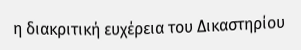η διακριτική ευχέρεια του Δικαστηρίου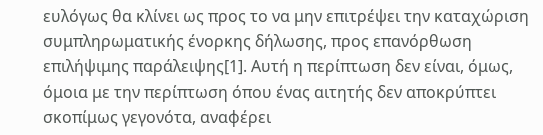ευλόγως θα κλίνει ως προς το να μην επιτρέψει την καταχώριση συμπληρωματικής ένορκης δήλωσης, προς επανόρθωση επιλήψιμης παράλειψης[1]. Αυτή η περίπτωση δεν είναι, όμως, όμοια με την περίπτωση όπου ένας αιτητής δεν αποκρύπτει σκοπίμως γεγονότα, αναφέρει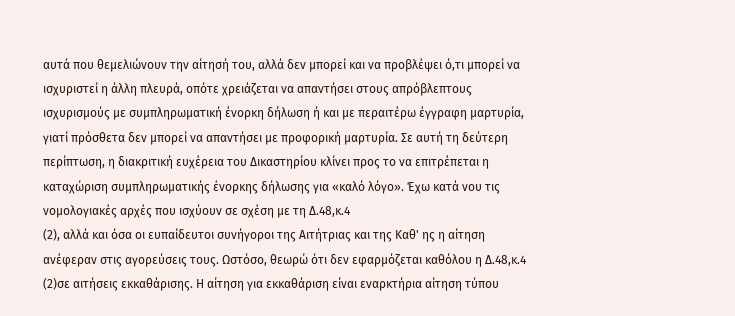αυτά που θεμελιώνουν την αίτησή του, αλλά δεν μπορεί και να προβλέψει ό,τι μπορεί να ισχυριστεί η άλλη πλευρά, οπότε χρειάζεται να απαντήσει στους απρόβλεπτους ισχυρισμούς με συμπληρωματική ένορκη δήλωση ή και με περαιτέρω έγγραφη μαρτυρία, γιατί πρόσθετα δεν μπορεί να απαντήσει με προφορική μαρτυρία. Σε αυτή τη δεύτερη περίπτωση, η διακριτική ευχέρεια του Δικαστηρίου κλίνει προς το να επιτρέπεται η καταχώριση συμπληρωματικής ένορκης δήλωσης για «καλό λόγο». Έχω κατά νου τις νομολογιακές αρχές που ισχύουν σε σχέση με τη Δ.48,κ.4
(2), αλλά και όσα οι ευπαίδευτοι συνήγοροι της Αιτήτριας και της Καθ' ης η αίτηση ανέφεραν στις αγορεύσεις τους. Ωστόσο, θεωρώ ότι δεν εφαρμόζεται καθόλου η Δ.48,κ.4
(2)σε αιτήσεις εκκαθάρισης. Η αίτηση για εκκαθάριση είναι εναρκτήρια αίτηση τύπου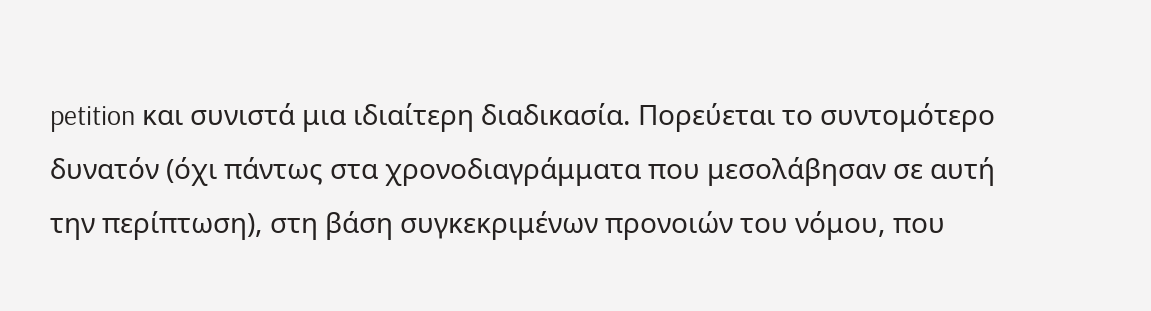petition και συνιστά μια ιδιαίτερη διαδικασία. Πορεύεται το συντομότερο δυνατόν (όχι πάντως στα χρονοδιαγράμματα που μεσολάβησαν σε αυτή την περίπτωση), στη βάση συγκεκριμένων προνοιών του νόμου, που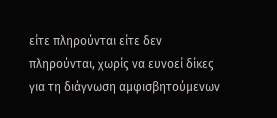είτε πληρούνται είτε δεν πληρούνται, χωρίς να ευνοεί δίκες για τη διάγνωση αμφισβητούμενων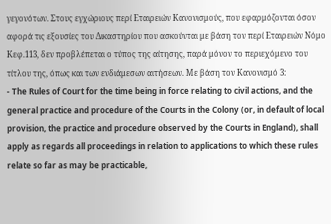γεγονότων. Στους εγχώριους περί Εταιρειών Κανονισμούς, που εφαρμόζονται όσον αφορά τις εξουσίες του Δικαστηρίου που ασκούνται με βάση τον περί Εταιρειών Νόμο Κεφ.113, δεν προβλέπεται ο τύπος της αίτησης, παρά μόνον το περιεχόμενο του τίτλου της, όπως και των ενδιάμεσων αιτήσεων. Με βάση τον Κανονισμό 3:
- The Rules of Court for the time being in force relating to civil actions, and the general practice and procedure of the Courts in the Colony (or, in default of local provision, the practice and procedure observed by the Courts in England), shall apply as regards all proceedings in relation to applications to which these rules relate so far as may be practicable,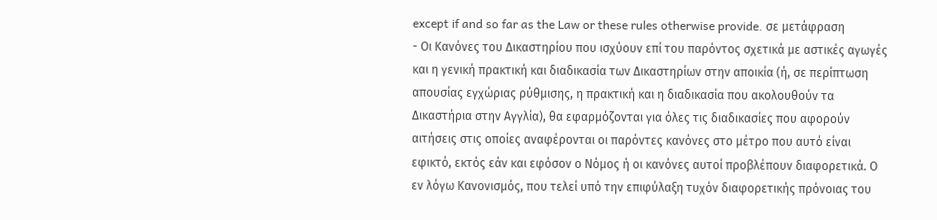except if and so far as the Law or these rules otherwise provide. σε μετάφραση
- Οι Κανόνες του Δικαστηρίου που ισχύουν επί του παρόντος σχετικά με αστικές αγωγές και η γενική πρακτική και διαδικασία των Δικαστηρίων στην αποικία (ή, σε περίπτωση απουσίας εγχώριας ρύθμισης, η πρακτική και η διαδικασία που ακολουθούν τα Δικαστήρια στην Αγγλία), θα εφαρμόζονται για όλες τις διαδικασίες που αφορούν αιτήσεις στις οποίες αναφέρονται οι παρόντες κανόνες στο μέτρο που αυτό είναι εφικτό, εκτός εάν και εφόσον ο Νόμος ή οι κανόνες αυτοί προβλέπουν διαφορετικά. Ο εν λόγω Κανονισμός, που τελεί υπό την επιφύλαξη τυχόν διαφορετικής πρόνοιας του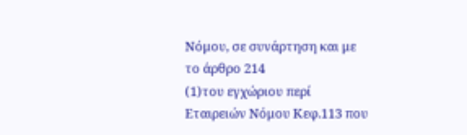Νόμου, σε συνάρτηση και με το άρθρο 214
(1)του εγχώριου περί Εταιρειών Νόμου Κεφ.113 που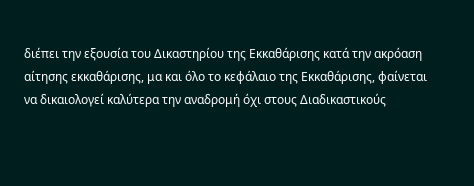διέπει την εξουσία του Δικαστηρίου της Εκκαθάρισης κατά την ακρόαση αίτησης εκκαθάρισης, μα και όλο το κεφάλαιο της Εκκαθάρισης, φαίνεται να δικαιολογεί καλύτερα την αναδρομή όχι στους Διαδικαστικούς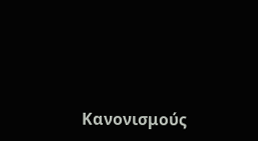Κανονισμούς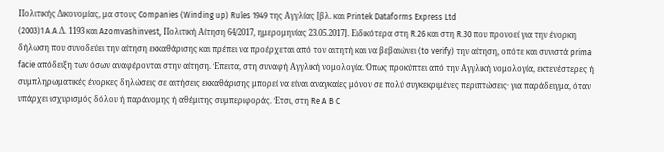Πολιτικής Δικονομίας, μα στους Companies (Winding up) Rules 1949 της Αγγλίας [βλ. και Printek Dataforms Express Ltd
(2003)1 A.A.Δ. 1193 και Azomvashinvest, Πολιτική Αίτηση 64/2017, ημερομηνίας 23.05.2017]. Ειδικότερα στη R.26 και στη R.30 που προνοεί για την ένορκη δήλωση που συνοδεύει την αίτηση εκκαθάρισης και πρέπει να προέρχεται από τον αιτητή και να βεβαιώνει (to verify) την αίτηση, οπότε και συνιστά prima facie απόδειξη των όσων αναφέρονται στην αίτηση. Έπειτα, στη συναφή Αγγλική νομολογία. Όπως προκύπτει από την Αγγλική νομολογία, εκτενέστερες ή συμπληρωματικές ένορκες δηλώσεις σε αιτήσεις εκκαθάρισης μπορεί να είναι αναγκαίες μόνον σε πολύ συγκεκριμένες περιπτώσεις· για παράδειγμα, όταν υπάρχει ισχυρισμός δόλου ή παράνομης ή αθέμιτης συμπεριφοράς. Έτσι, στη Re A B C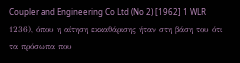Coupler and Engineering Co Ltd (No 2) [1962] 1 WLR 1236), όπου η αίτηση εκκαθάρισης ήταν στη βάση του ότι τα πρόσωπα που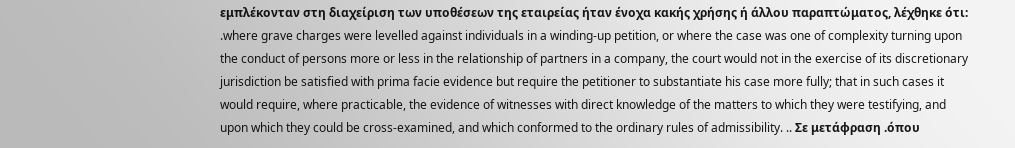εμπλέκονταν στη διαχείριση των υποθέσεων της εταιρείας ήταν ένοχα κακής χρήσης ή άλλου παραπτώματος, λέχθηκε ότι: .where grave charges were levelled against individuals in a winding-up petition, or where the case was one of complexity turning upon the conduct of persons more or less in the relationship of partners in a company, the court would not in the exercise of its discretionary jurisdiction be satisfied with prima facie evidence but require the petitioner to substantiate his case more fully; that in such cases it would require, where practicable, the evidence of witnesses with direct knowledge of the matters to which they were testifying, and upon which they could be cross-examined, and which conformed to the ordinary rules of admissibility. .. Σε μετάφραση .όπου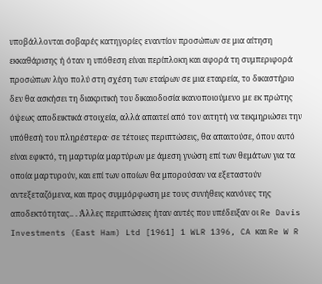υποβάλλονται σοβαρές κατηγορίες εναντίον προσώπων σε μια αίτηση εκκαθάρισης ή όταν η υπόθεση είναι περίπλοκη και αφορά τη συμπεριφορά προσώπων λίγο πολύ στη σχέση των εταίρων σε μια εταιρεία, το δικαστήριο δεν θα ασκήσει τη διακριτική του δικαιοδοσία ικανοποιούμενο με εκ πρώτης όψεως αποδεικτικά στοιχεία, αλλά απαιτεί από τον αιτητή να τεκμηριώσει την υπόθεσή του πληρέστερα· σε τέτοιες περιπτώσεις, θα απαιτούσε, όπου αυτό είναι εφικτό, τη μαρτυρία μαρτύρων με άμεση γνώση επί των θεμάτων για τα οποία μαρτυρούν, και επί των οποίων θα μπορούσαν να εξεταστούν αντεξεταζόμενα, και προς συμμόρφωση με τους συνήθεις κανόνες της αποδεκτότητας.. . Άλλες περιπτώσεις ήταν αυτές που υπέδειξαν οι Re Davis Investments (East Ham) Ltd [1961] 1 WLR 1396, CA και Re W R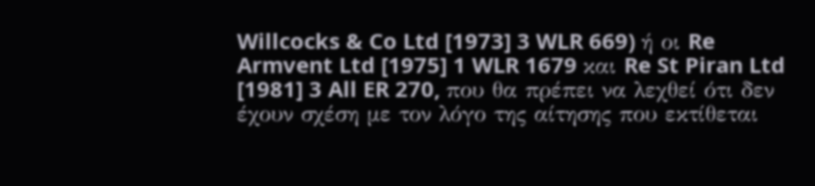Willcocks & Co Ltd [1973] 3 WLR 669) ή οι Re Armvent Ltd [1975] 1 WLR 1679 και Re St Piran Ltd [1981] 3 All ER 270, που θα πρέπει να λεχθεί ότι δεν έχουν σχέση με τον λόγο της αίτησης που εκτίθεται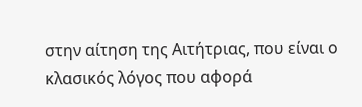στην αίτηση της Αιτήτριας, που είναι ο κλασικός λόγος που αφορά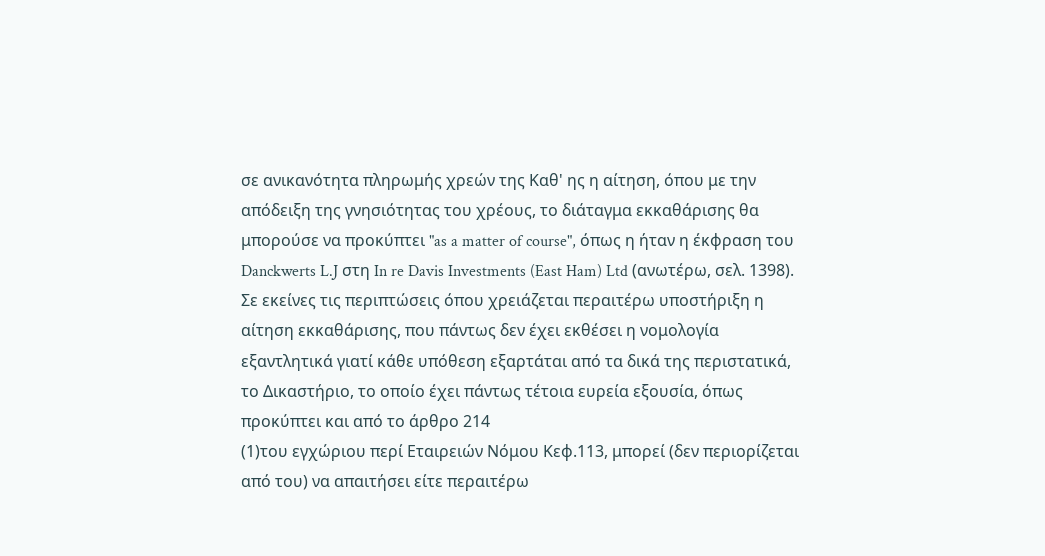σε ανικανότητα πληρωμής χρεών της Καθ' ης η αίτηση, όπου με την απόδειξη της γνησιότητας του χρέους, το διάταγμα εκκαθάρισης θα μπορούσε να προκύπτει "as a matter of course", όπως η ήταν η έκφραση του Danckwerts L.J στη In re Davis Investments (East Ham) Ltd (ανωτέρω, σελ. 1398). Σε εκείνες τις περιπτώσεις όπου χρειάζεται περαιτέρω υποστήριξη η αίτηση εκκαθάρισης, που πάντως δεν έχει εκθέσει η νομολογία εξαντλητικά γιατί κάθε υπόθεση εξαρτάται από τα δικά της περιστατικά, το Δικαστήριο, το οποίο έχει πάντως τέτοια ευρεία εξουσία, όπως προκύπτει και από το άρθρο 214
(1)του εγχώριου περί Εταιρειών Νόμου Κεφ.113, μπορεί (δεν περιορίζεται από του) να απαιτήσει είτε περαιτέρω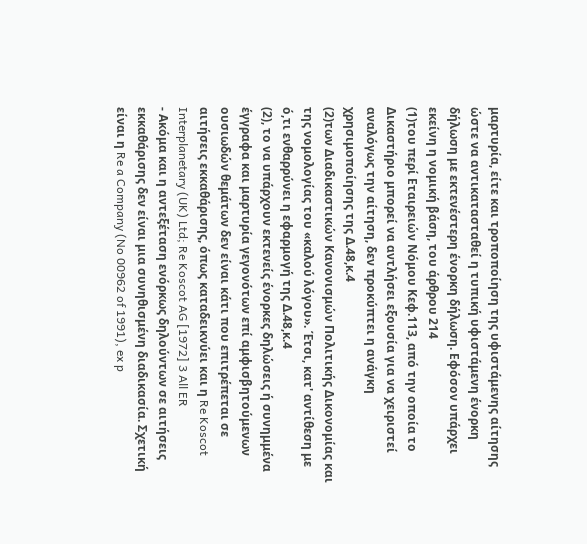μαρτυρία, είτε και τροποποίηση της υφιστάμενης αίτησης ώστε να αντικατασταθεί η τυπική υφιστάμενη ένορκη δήλωση με εκτενέστερη ένορκη δήλωση. Εφόσον υπάρχει εκείνη η νομική βάση, του άρθρου 214
(1)του περί Εταιρειών Νόμου Κεφ.113, από την οποία το Δικαστήριο μπορεί να αντλήσει εξουσία για να χειριστεί αναλόγως την αίτηση, δεν προκύπτει η ανάγκη χρησιμοποίησης της Δ.48,κ.4
(2)των Διαδικαστικών Κανονισμών Πολιτικής Δικονομίας και της νομολογίας του «καλού λόγου». Έτσι, κατ' αντίθεση με ό,τι ενθαρρύνει η εφαρμογή της Δ.48,κ.4
(2), το να υπάρχουν εκτενείς ένορκες δηλώσεις ή συνημμένα έγγραφα και μαρτυρία γεγονότων επί αμφισβητούμενων ουσιωδών θεμάτων δεν είναι κάτι που επιτρέπεται σε αιτήσεις εκκαθάρισης, όπως καταδεικνύει και η Re Koscot Interplanetary (UK) Ltd; Re Koscot AG [1972] 3 All ER
- Ακόμα και η αντεξέταση ενόρκως δηλούντων σε αιτήσεις εκκαθάρισης δεν είναι μια συνηθισμένη διαδικασία. Σχετική είναι η Re a Company (No 00962 of 1991), ex p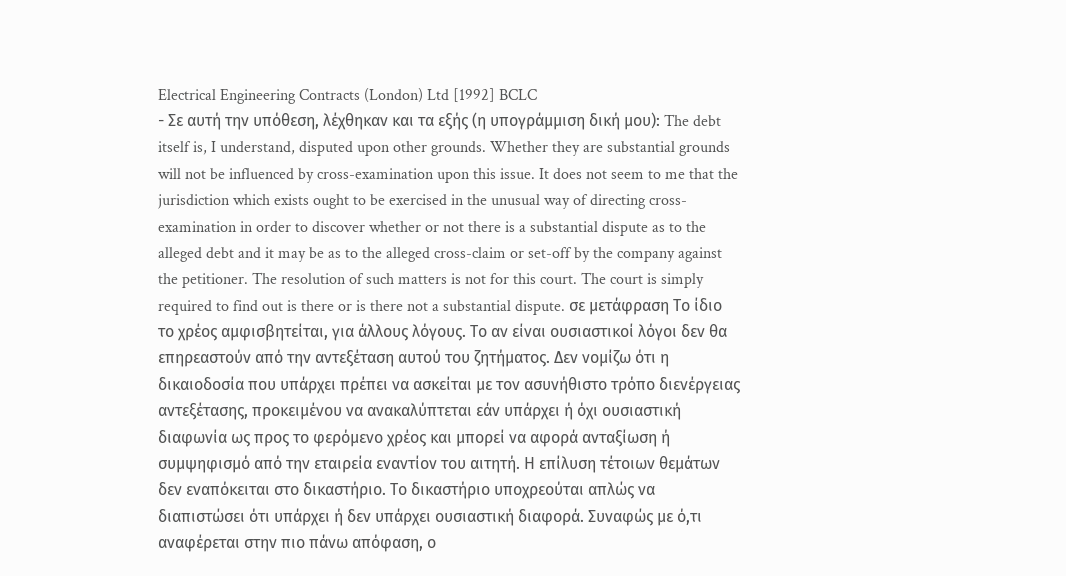Electrical Engineering Contracts (London) Ltd [1992] BCLC
- Σε αυτή την υπόθεση, λέχθηκαν και τα εξής (η υπογράμμιση δική μου): The debt itself is, I understand, disputed upon other grounds. Whether they are substantial grounds will not be influenced by cross-examination upon this issue. It does not seem to me that the jurisdiction which exists ought to be exercised in the unusual way of directing cross-examination in order to discover whether or not there is a substantial dispute as to the alleged debt and it may be as to the alleged cross-claim or set-off by the company against the petitioner. The resolution of such matters is not for this court. The court is simply required to find out is there or is there not a substantial dispute. σε μετάφραση Το ίδιο το χρέος αμφισβητείται, για άλλους λόγους. Το αν είναι ουσιαστικοί λόγοι δεν θα επηρεαστούν από την αντεξέταση αυτού του ζητήματος. Δεν νομίζω ότι η δικαιοδοσία που υπάρχει πρέπει να ασκείται με τον ασυνήθιστο τρόπο διενέργειας αντεξέτασης, προκειμένου να ανακαλύπτεται εάν υπάρχει ή όχι ουσιαστική διαφωνία ως προς το φερόμενο χρέος και μπορεί να αφορά ανταξίωση ή συμψηφισμό από την εταιρεία εναντίον του αιτητή. Η επίλυση τέτοιων θεμάτων δεν εναπόκειται στο δικαστήριο. Το δικαστήριο υποχρεούται απλώς να διαπιστώσει ότι υπάρχει ή δεν υπάρχει ουσιαστική διαφορά. Συναφώς με ό,τι αναφέρεται στην πιο πάνω απόφαση, ο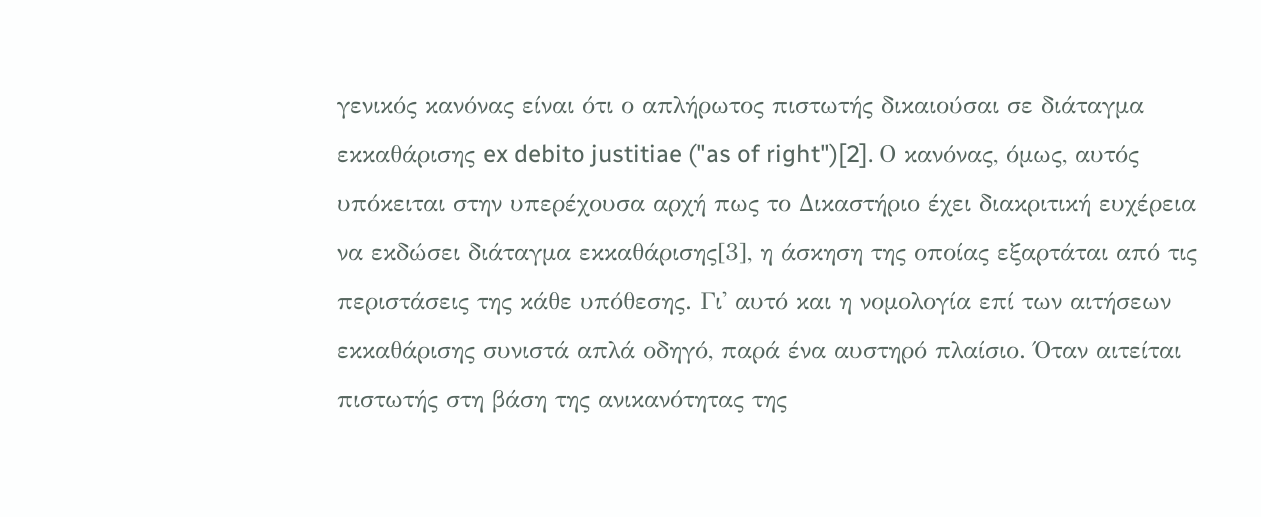γενικός κανόνας είναι ότι ο απλήρωτος πιστωτής δικαιούσαι σε διάταγμα εκκαθάρισης ex debito justitiae ("as of right")[2]. Ο κανόνας, όμως, αυτός υπόκειται στην υπερέχουσα αρχή πως το Δικαστήριο έχει διακριτική ευχέρεια να εκδώσει διάταγμα εκκαθάρισης[3], η άσκηση της οποίας εξαρτάται από τις περιστάσεις της κάθε υπόθεσης. Γι' αυτό και η νομολογία επί των αιτήσεων εκκαθάρισης συνιστά απλά οδηγό, παρά ένα αυστηρό πλαίσιο. Όταν αιτείται πιστωτής στη βάση της ανικανότητας της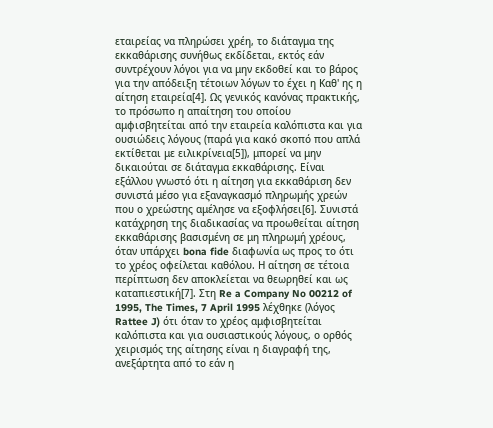εταιρείας να πληρώσει χρέη, το διάταγμα της εκκαθάρισης συνήθως εκδίδεται, εκτός εάν συντρέχουν λόγοι για να μην εκδοθεί και το βάρος για την απόδειξη τέτοιων λόγων το έχει η Καθ' ης η αίτηση εταιρεία[4]. Ως γενικός κανόνας πρακτικής, το πρόσωπο η απαίτηση του οποίου αμφισβητείται από την εταιρεία καλόπιστα και για ουσιώδεις λόγους (παρά για κακό σκοπό που απλά εκτίθεται με ειλικρίνεια[5]), μπορεί να μην δικαιούται σε διάταγμα εκκαθάρισης. Είναι εξάλλου γνωστό ότι η αίτηση για εκκαθάριση δεν συνιστά μέσο για εξαναγκασμό πληρωμής χρεών που ο χρεώστης αμέλησε να εξοφλήσει[6]. Συνιστά κατάχρηση της διαδικασίας να προωθείται αίτηση εκκαθάρισης βασισμένη σε μη πληρωμή χρέους, όταν υπάρχει bona fide διαφωνία ως προς το ότι το χρέος οφείλεται καθόλου. Η αίτηση σε τέτοια περίπτωση δεν αποκλείεται να θεωρηθεί και ως καταπιεστική[7]. Στη Re a Company No 00212 of 1995, The Times, 7 April 1995 λέχθηκε (λόγος Rattee J) ότι όταν το χρέος αμφισβητείται καλόπιστα και για ουσιαστικούς λόγους, ο ορθός χειρισμός της αίτησης είναι η διαγραφή της, ανεξάρτητα από το εάν η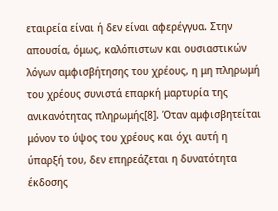εταιρεία είναι ή δεν είναι αφερέγγυα. Στην απουσία, όμως, καλόπιστων και ουσιαστικών λόγων αμφισβήτησης του χρέους, η μη πληρωμή του χρέους συνιστά επαρκή μαρτυρία της ανικανότητας πληρωμής[8]. Όταν αμφισβητείται μόνον το ύψος του χρέους και όχι αυτή η ύπαρξή του, δεν επηρεάζεται η δυνατότητα έκδοσης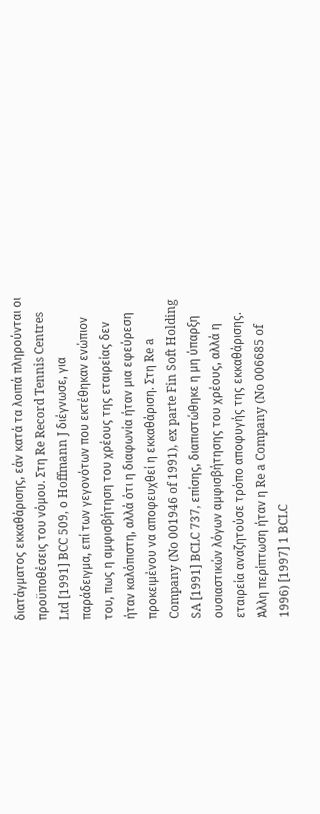διατάγματος εκκαθάρισης, εάν κατά τα λοιπά πληρούνται οι προϋποθέσεις του νόμου. Στη Re Record Tennis Centres Ltd [1991] BCC 509, ο Hoffmann J διέγνωσε, για παράδειγμα, επί των γεγονότων που εκτέθηκαν ενώπιον του, πως η αμφισβήτηση του χρέους της εταιρείας δεν ήταν καλόπιστη, αλλά ότι η διαφωνία ήταν μια εφεύρεση προκειμένου να αποφευχθεί η εκκαθάριση. Στη Re a Company (No 001946 of 1991), ex parte Fin Soft Holding SA [1991] BCLC 737, επίσης, διαπιστώθηκε η μη ύπαρξη ουσιαστικών λόγων αμφισβήτησης του χρέους, αλλά η εταιρεία αναζητούσε τρόπο αποφυγής της εκκαθάρισης. Άλλη περίπτωση ήταν η Re a Company (No 006685 of 1996) [1997] 1 BCLC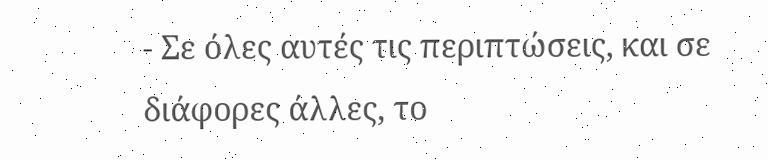- Σε όλες αυτές τις περιπτώσεις, και σε διάφορες άλλες, το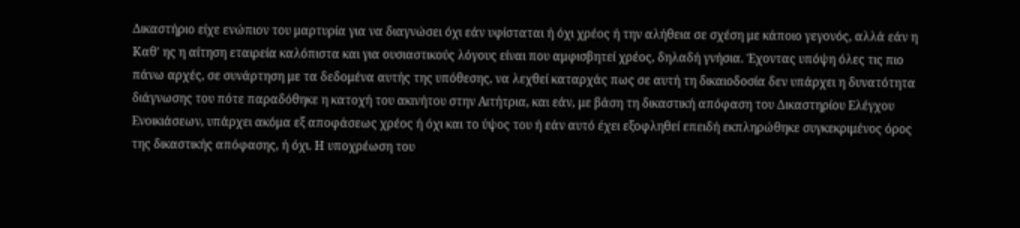Δικαστήριο είχε ενώπιον του μαρτυρία για να διαγνώσει όχι εάν υφίσταται ή όχι χρέος ή την αλήθεια σε σχέση με κάποιο γεγονός, αλλά εάν η Καθ' ης η αίτηση εταιρεία καλόπιστα και για ουσιαστικούς λόγους είναι που αμφισβητεί χρέος, δηλαδή γνήσια. Έχοντας υπόψη όλες τις πιο πάνω αρχές, σε συνάρτηση με τα δεδομένα αυτής της υπόθεσης, να λεχθεί καταρχάς πως σε αυτή τη δικαιοδοσία δεν υπάρχει η δυνατότητα διάγνωσης του πότε παραδόθηκε η κατοχή του ακινήτου στην Αιτήτρια, και εάν, με βάση τη δικαστική απόφαση του Δικαστηρίου Ελέγχου Ενοικιάσεων, υπάρχει ακόμα εξ αποφάσεως χρέος ή όχι και το ύψος του ή εάν αυτό έχει εξοφληθεί επειδή εκπληρώθηκε συγκεκριμένος όρος της δικαστικής απόφασης, ή όχι. Η υποχρέωση του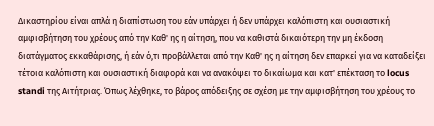Δικαστηρίου είναι απλά η διαπίστωση του εάν υπάρχει ή δεν υπάρχει καλόπιστη και ουσιαστική αμφισβήτηση του χρέους από την Καθ' ης η αίτηση, που να καθιστά δικαιότερη την μη έκδοση διατάγματος εκκαθάρισης, ή εάν ό,τι προβάλλεται από την Καθ' ης η αίτηση δεν επαρκεί για να καταδείξει τέτοια καλόπιστη και ουσιαστική διαφορά και να ανακόψει το δικαίωμα και κατ' επέκταση το locus standi της Αιτήτριας. Όπως λέχθηκε, το βάρος απόδειξης σε σχέση με την αμφισβήτηση του χρέους το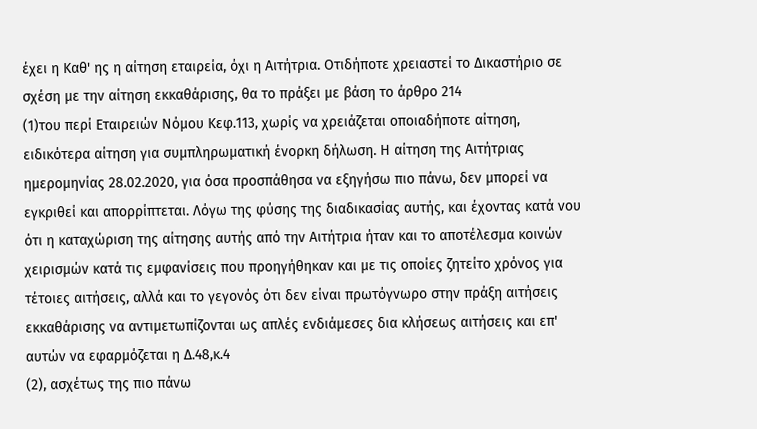έχει η Καθ' ης η αίτηση εταιρεία, όχι η Αιτήτρια. Οτιδήποτε χρειαστεί το Δικαστήριο σε σχέση με την αίτηση εκκαθάρισης, θα το πράξει με βάση το άρθρο 214
(1)του περί Εταιρειών Νόμου Κεφ.113, χωρίς να χρειάζεται οποιαδήποτε αίτηση, ειδικότερα αίτηση για συμπληρωματική ένορκη δήλωση. Η αίτηση της Αιτήτριας ημερομηνίας 28.02.2020, για όσα προσπάθησα να εξηγήσω πιο πάνω, δεν μπορεί να εγκριθεί και απορρίπτεται. Λόγω της φύσης της διαδικασίας αυτής, και έχοντας κατά νου ότι η καταχώριση της αίτησης αυτής από την Αιτήτρια ήταν και το αποτέλεσμα κοινών χειρισμών κατά τις εμφανίσεις που προηγήθηκαν και με τις οποίες ζητείτο χρόνος για τέτοιες αιτήσεις, αλλά και το γεγονός ότι δεν είναι πρωτόγνωρο στην πράξη αιτήσεις εκκαθάρισης να αντιμετωπίζονται ως απλές ενδιάμεσες δια κλήσεως αιτήσεις και επ' αυτών να εφαρμόζεται η Δ.48,κ.4
(2), ασχέτως της πιο πάνω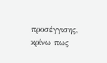προσέγγισης, κρίνω πως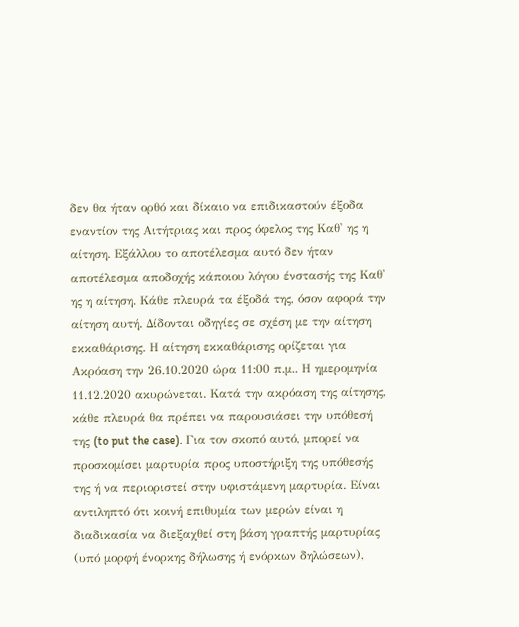δεν θα ήταν ορθό και δίκαιο να επιδικαστούν έξοδα εναντίον της Αιτήτριας και προς όφελος της Καθ' ης η αίτηση. Εξάλλου το αποτέλεσμα αυτό δεν ήταν αποτέλεσμα αποδοχής κάποιου λόγου ένστασής της Καθ' ης η αίτηση. Κάθε πλευρά τα έξοδά της, όσον αφορά την αίτηση αυτή. Δίδονται οδηγίες σε σχέση με την αίτηση εκκαθάρισης. Η αίτηση εκκαθάρισης ορίζεται για Ακρόαση την 26.10.2020 ώρα 11:00 π.μ.. Η ημερομηνία 11.12.2020 ακυρώνεται. Κατά την ακρόαση της αίτησης, κάθε πλευρά θα πρέπει να παρουσιάσει την υπόθεσή της (to put the case). Για τον σκοπό αυτό, μπορεί να προσκομίσει μαρτυρία προς υποστήριξη της υπόθεσής της ή να περιοριστεί στην υφιστάμενη μαρτυρία. Είναι αντιληπτό ότι κοινή επιθυμία των μερών είναι η διαδικασία να διεξαχθεί στη βάση γραπτής μαρτυρίας (υπό μορφή ένορκης δήλωσης ή ενόρκων δηλώσεων),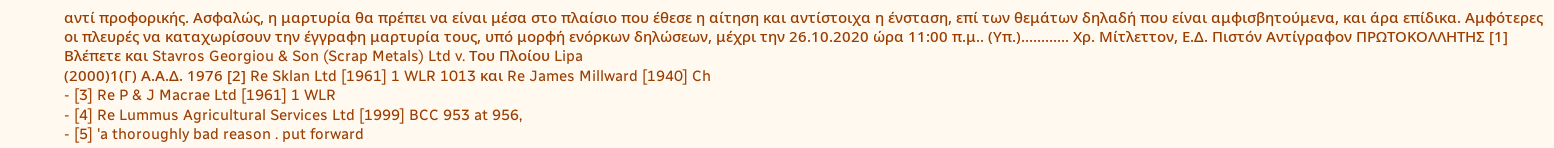αντί προφορικής. Ασφαλώς, η μαρτυρία θα πρέπει να είναι μέσα στο πλαίσιο που έθεσε η αίτηση και αντίστοιχα η ένσταση, επί των θεμάτων δηλαδή που είναι αμφισβητούμενα, και άρα επίδικα. Αμφότερες οι πλευρές να καταχωρίσουν την έγγραφη μαρτυρία τους, υπό μορφή ενόρκων δηλώσεων, μέχρι την 26.10.2020 ώρα 11:00 π.μ.. (Υπ.)............ Χρ. Μίτλεττον, Ε.Δ. Πιστόν Αντίγραφον ΠΡΩΤΟΚΟΛΛΗΤΗΣ [1] Βλέπετε και Stavros Georgiou & Son (Scrap Metals) Ltd v. Του Πλοίου Lipa
(2000)1(Γ) Α.Α.Δ. 1976 [2] Re Sklan Ltd [1961] 1 WLR 1013 και Re James Millward [1940] Ch
- [3] Re P & J Macrae Ltd [1961] 1 WLR
- [4] Re Lummus Agricultural Services Ltd [1999] BCC 953 at 956,
- [5] 'a thoroughly bad reason . put forward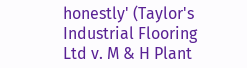honestly' (Taylor's Industrial Flooring Ltd v. M & H Plant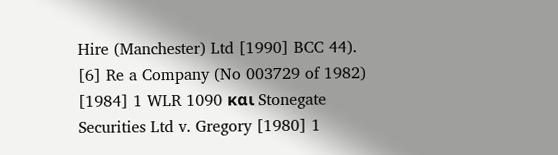Hire (Manchester) Ltd [1990] BCC 44). [6] Re a Company (No 003729 of 1982) [1984] 1 WLR 1090 και Stonegate Securities Ltd v. Gregory [1980] 1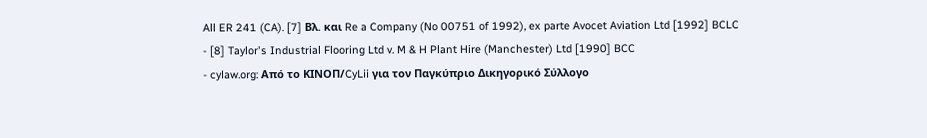All ER 241 (CA). [7] Βλ. και Re a Company (No 00751 of 1992), ex parte Avocet Aviation Ltd [1992] BCLC
- [8] Taylor's Industrial Flooring Ltd v. M & H Plant Hire (Manchester) Ltd [1990] BCC
- cylaw.org: Από το ΚΙΝOΠ/CyLii για τον Παγκύπριο Δικηγορικό Σύλλογο